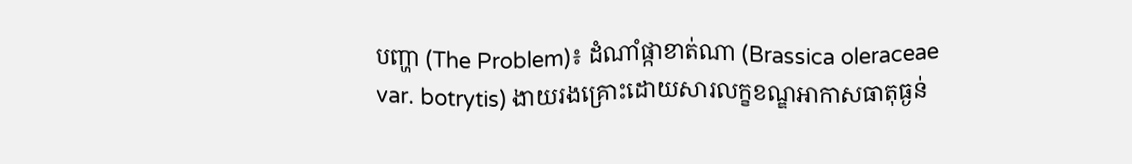បញ្ហា (The Problem)៖ ដំណាំផ្កាខាត់ណា (Brassica oleraceae var. botrytis) ងាយរងគ្រោះដោយសារលក្ខខណ្ឌអាកាសធាតុធ្ងន់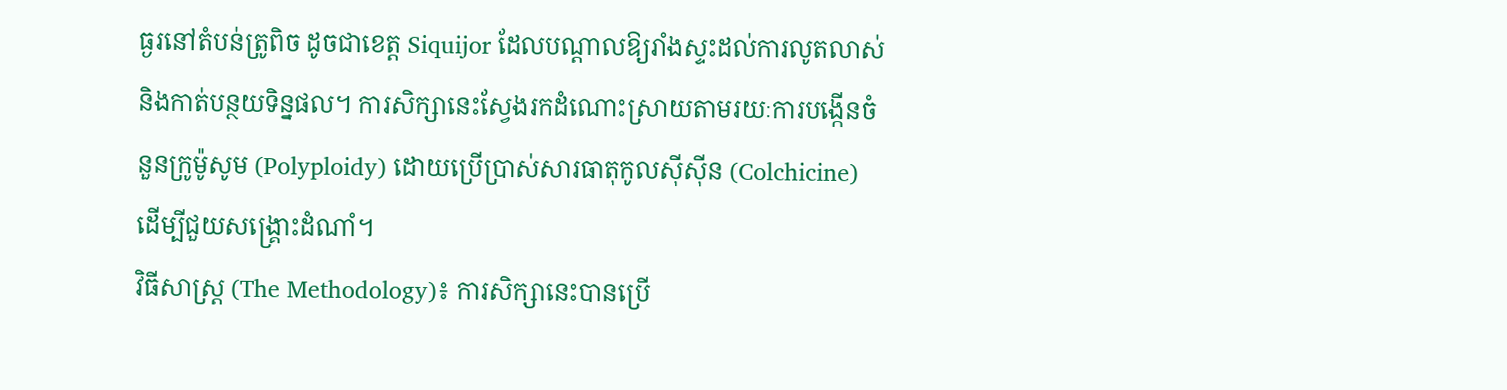ធ្ងរនៅតំបន់ត្រូពិច ដូចជាខេត្ត Siquijor ដែលបណ្តាលឱ្យរាំងស្ទះដល់ការលូតលាស់ និងកាត់បន្ថយទិន្នផល។ ការសិក្សានេះស្វែងរកដំណោះស្រាយតាមរយៈការបង្កើនចំនួនក្រូម៉ូសូម (Polyploidy) ដោយប្រើប្រាស់សារធាតុកូលស៊ីស៊ីន (Colchicine) ដើម្បីជួយសង្គ្រោះដំណាំ។
វិធីសាស្ត្រ (The Methodology)៖ ការសិក្សានេះបានប្រើ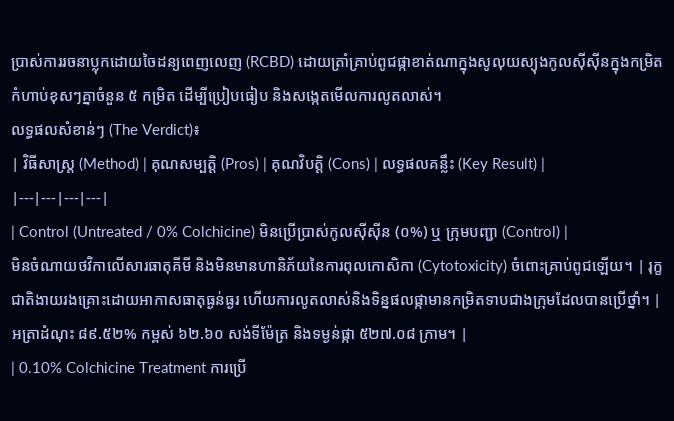ប្រាស់ការរចនាប្លុកដោយចៃដន្យពេញលេញ (RCBD) ដោយត្រាំគ្រាប់ពូជផ្កាខាត់ណាក្នុងសូលុយស្យុងកូលស៊ីស៊ីនក្នុងកម្រិតកំហាប់ខុសៗគ្នាចំនួន ៥ កម្រិត ដើម្បីប្រៀបធៀប និងសង្កេតមើលការលូតលាស់។
លទ្ធផលសំខាន់ៗ (The Verdict)៖
| វិធីសាស្ត្រ (Method) | គុណសម្បត្តិ (Pros) | គុណវិបត្តិ (Cons) | លទ្ធផលគន្លឹះ (Key Result) |
|---|---|---|---|
| Control (Untreated / 0% Colchicine) មិនប្រើប្រាស់កូលស៊ីស៊ីន (០%) ឬ ក្រុមបញ្ជា (Control) |
មិនចំណាយថវិកាលើសារធាតុគីមី និងមិនមានហានិភ័យនៃការពុលកោសិកា (Cytotoxicity) ចំពោះគ្រាប់ពូជឡើយ។ | រុក្ខជាតិងាយរងគ្រោះដោយអាកាសធាតុធ្ងន់ធ្ងរ ហើយការលូតលាស់និងទិន្នផលផ្កាមានកម្រិតទាបជាងក្រុមដែលបានប្រើថ្នាំ។ | អត្រាដំណុះ ៨៩.៥២% កម្ពស់ ៦២.៦០ សង់ទីម៉ែត្រ និងទម្ងន់ផ្កា ៥២៧.០៨ ក្រាម។ |
| 0.10% Colchicine Treatment ការប្រើ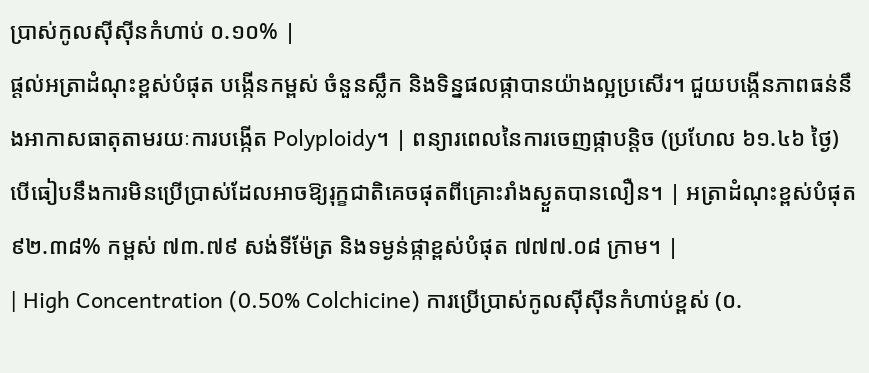ប្រាស់កូលស៊ីស៊ីនកំហាប់ ០.១០% |
ផ្តល់អត្រាដំណុះខ្ពស់បំផុត បង្កើនកម្ពស់ ចំនួនស្លឹក និងទិន្នផលផ្កាបានយ៉ាងល្អប្រសើរ។ ជួយបង្កើនភាពធន់នឹងអាកាសធាតុតាមរយៈការបង្កើត Polyploidy។ | ពន្យារពេលនៃការចេញផ្កាបន្តិច (ប្រហែល ៦១.៤៦ ថ្ងៃ) បើធៀបនឹងការមិនប្រើប្រាស់ដែលអាចឱ្យរុក្ខជាតិគេចផុតពីគ្រោះរាំងស្ងួតបានលឿន។ | អត្រាដំណុះខ្ពស់បំផុត ៩២.៣៨% កម្ពស់ ៧៣.៧៩ សង់ទីម៉ែត្រ និងទម្ងន់ផ្កាខ្ពស់បំផុត ៧៧៧.០៨ ក្រាម។ |
| High Concentration (0.50% Colchicine) ការប្រើប្រាស់កូលស៊ីស៊ីនកំហាប់ខ្ពស់ (០.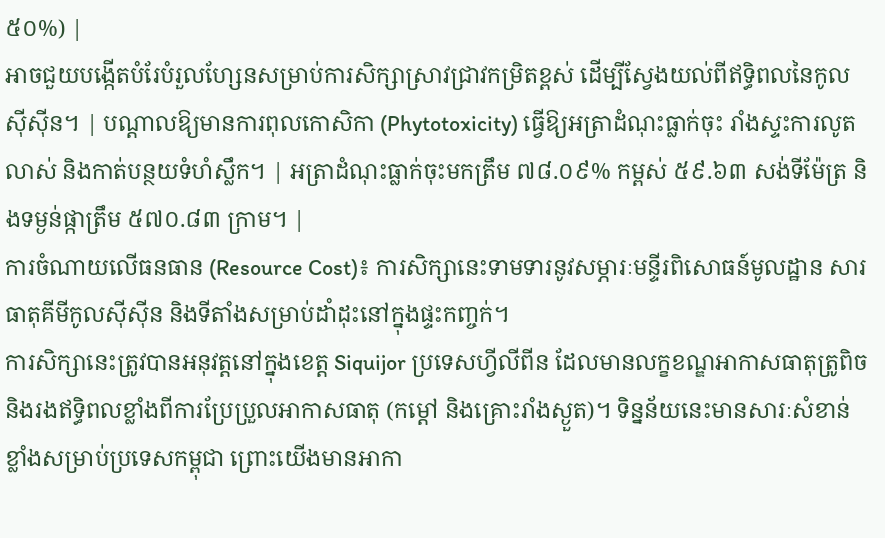៥០%) |
អាចជួយបង្កើតបំរែបំរួលហ្សែនសម្រាប់ការសិក្សាស្រាវជ្រាវកម្រិតខ្ពស់ ដើម្បីស្វែងយល់ពីឥទ្ធិពលនៃកូលស៊ីស៊ីន។ | បណ្តាលឱ្យមានការពុលកោសិកា (Phytotoxicity) ធ្វើឱ្យអត្រាដំណុះធ្លាក់ចុះ រាំងស្ទះការលូតលាស់ និងកាត់បន្ថយទំហំស្លឹក។ | អត្រាដំណុះធ្លាក់ចុះមកត្រឹម ៧៨.០៩% កម្ពស់ ៥៩.៦៣ សង់ទីម៉ែត្រ និងទម្ងន់ផ្កាត្រឹម ៥៧០.៨៣ ក្រាម។ |
ការចំណាយលើធនធាន (Resource Cost)៖ ការសិក្សានេះទាមទារនូវសម្ភារៈមន្ទីរពិសោធន៍មូលដ្ឋាន សារធាតុគីមីកូលស៊ីស៊ីន និងទីតាំងសម្រាប់ដាំដុះនៅក្នុងផ្ទះកញ្ចក់។
ការសិក្សានេះត្រូវបានអនុវត្តនៅក្នុងខេត្ត Siquijor ប្រទេសហ្វីលីពីន ដែលមានលក្ខខណ្ឌអាកាសធាតុត្រូពិច និងរងឥទ្ធិពលខ្លាំងពីការប្រែប្រួលអាកាសធាតុ (កម្តៅ និងគ្រោះរាំងស្ងួត)។ ទិន្នន័យនេះមានសារៈសំខាន់ខ្លាំងសម្រាប់ប្រទេសកម្ពុជា ព្រោះយើងមានអាកា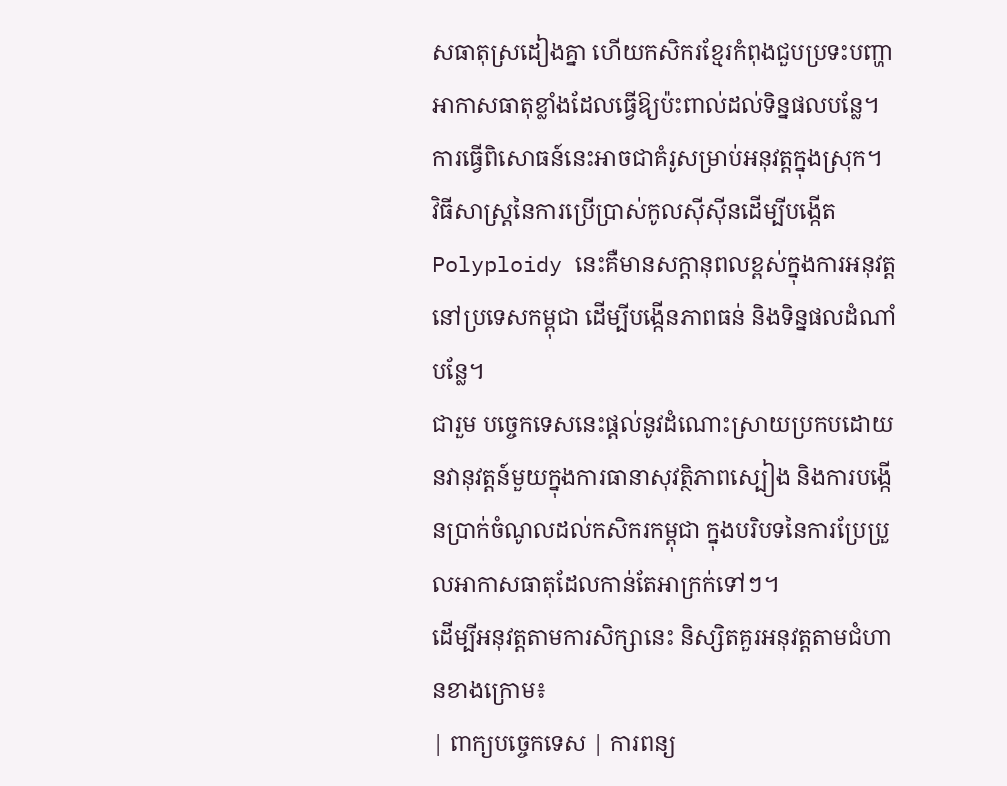សធាតុស្រដៀងគ្នា ហើយកសិករខ្មែរកំពុងជួបប្រទះបញ្ហាអាកាសធាតុខ្លាំងដែលធ្វើឱ្យប៉ះពាល់ដល់ទិន្នផលបន្លែ។ ការធ្វើពិសោធន៍នេះអាចជាគំរូសម្រាប់អនុវត្តក្នុងស្រុក។
វិធីសាស្ត្រនៃការប្រើប្រាស់កូលស៊ីស៊ីនដើម្បីបង្កើត Polyploidy នេះគឺមានសក្តានុពលខ្ពស់ក្នុងការអនុវត្តនៅប្រទេសកម្ពុជា ដើម្បីបង្កើនភាពធន់ និងទិន្នផលដំណាំបន្លែ។
ជារួម បច្ចេកទេសនេះផ្តល់នូវដំណោះស្រាយប្រកបដោយនវានុវត្តន៍មួយក្នុងការធានាសុវត្ថិភាពស្បៀង និងការបង្កើនប្រាក់ចំណូលដល់កសិករកម្ពុជា ក្នុងបរិបទនៃការប្រែប្រួលអាកាសធាតុដែលកាន់តែអាក្រក់ទៅៗ។
ដើម្បីអនុវត្តតាមការសិក្សានេះ និស្សិតគួរអនុវត្តតាមជំហានខាងក្រោម៖
| ពាក្យបច្ចេកទេស | ការពន្យ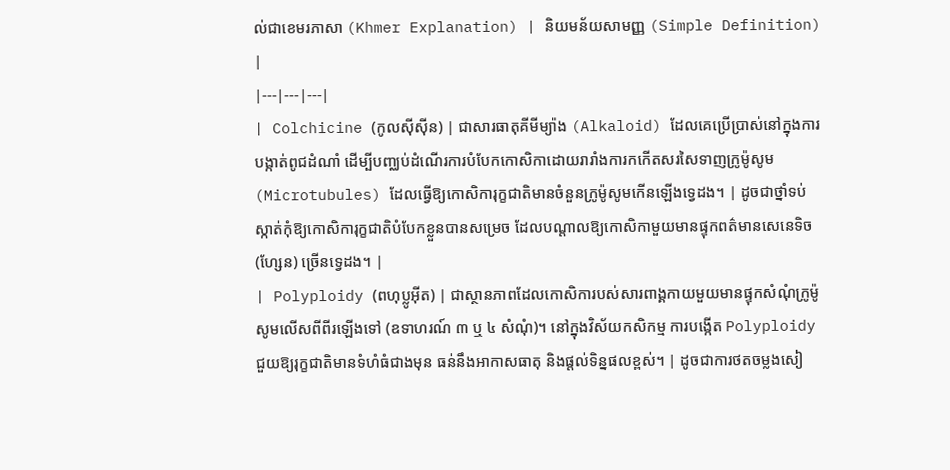ល់ជាខេមរភាសា (Khmer Explanation) | និយមន័យសាមញ្ញ (Simple Definition) |
|---|---|---|
| Colchicine (កូលស៊ីស៊ីន) | ជាសារធាតុគីមីម្យ៉ាង (Alkaloid) ដែលគេប្រើប្រាស់នៅក្នុងការបង្កាត់ពូជដំណាំ ដើម្បីបញ្ឈប់ដំណើរការបំបែកកោសិកាដោយរារាំងការកកើតសរសៃទាញក្រូម៉ូសូម (Microtubules) ដែលធ្វើឱ្យកោសិការុក្ខជាតិមានចំនួនក្រូម៉ូសូមកើនឡើងទ្វេដង។ | ដូចជាថ្នាំទប់ស្កាត់កុំឱ្យកោសិការុក្ខជាតិបំបែកខ្លួនបានសម្រេច ដែលបណ្តាលឱ្យកោសិកាមួយមានផ្ទុកពត៌មានសេនេទិច (ហ្សែន) ច្រើនទ្វេដង។ |
| Polyploidy (ពហុប្លូអ៊ីត) | ជាស្ថានភាពដែលកោសិការបស់សារពាង្គកាយមួយមានផ្ទុកសំណុំក្រូម៉ូសូមលើសពីពីរឡើងទៅ (ឧទាហរណ៍ ៣ ឬ ៤ សំណុំ)។ នៅក្នុងវិស័យកសិកម្ម ការបង្កើត Polyploidy ជួយឱ្យរុក្ខជាតិមានទំហំធំជាងមុន ធន់នឹងអាកាសធាតុ និងផ្តល់ទិន្នផលខ្ពស់។ | ដូចជាការថតចម្លងសៀ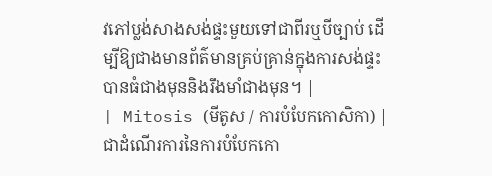វភៅប្លង់សាងសង់ផ្ទះមួយទៅជាពីរឬបីច្បាប់ ដើម្បីឱ្យជាងមានព័ត៌មានគ្រប់គ្រាន់ក្នុងការសង់ផ្ទះបានធំជាងមុននិងរឹងមាំជាងមុន។ |
| Mitosis (មីតូស / ការបំបែកកោសិកា) | ជាដំណើរការនៃការបំបែកកោ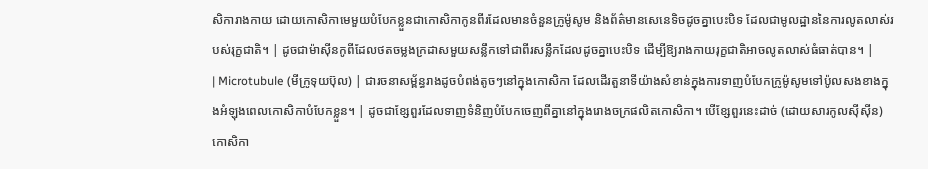សិការាងកាយ ដោយកោសិកាមេមួយបំបែកខ្លួនជាកោសិកាកូនពីរដែលមានចំនួនក្រូម៉ូសូម និងព័ត៌មានសេនេទិចដូចគ្នាបេះបិទ ដែលជាមូលដ្ឋាននៃការលូតលាស់របស់រុក្ខជាតិ។ | ដូចជាម៉ាស៊ីនកូពីដែលថតចម្លងក្រដាសមួយសន្លឹកទៅជាពីរសន្លឹកដែលដូចគ្នាបេះបិទ ដើម្បីឱ្យរាងកាយរុក្ខជាតិអាចលូតលាស់ធំធាត់បាន។ |
| Microtubule (មីក្រូទុយប៊ុល) | ជារចនាសម្ព័ន្ធរាងដូចបំពង់តូចៗនៅក្នុងកោសិកា ដែលដើរតួនាទីយ៉ាងសំខាន់ក្នុងការទាញបំបែកក្រូម៉ូសូមទៅប៉ូលសងខាងក្នុងអំឡុងពេលកោសិកាបំបែកខ្លួន។ | ដូចជាខ្សែពួរដែលទាញទំនិញបំបែកចេញពីគ្នានៅក្នុងរោងចក្រផលិតកោសិកា។ បើខ្សែពួរនេះដាច់ (ដោយសារកូលស៊ីស៊ីន) កោសិកា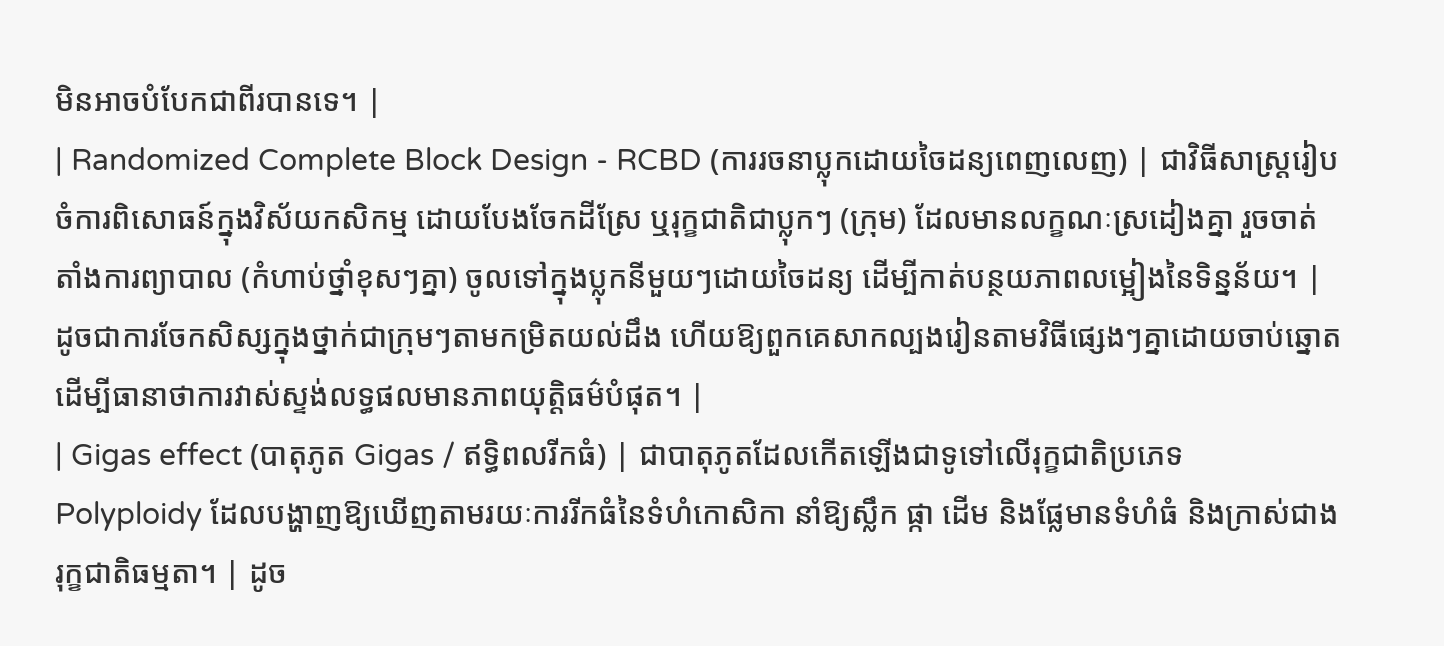មិនអាចបំបែកជាពីរបានទេ។ |
| Randomized Complete Block Design - RCBD (ការរចនាប្លុកដោយចៃដន្យពេញលេញ) | ជាវិធីសាស្ត្ររៀបចំការពិសោធន៍ក្នុងវិស័យកសិកម្ម ដោយបែងចែកដីស្រែ ឬរុក្ខជាតិជាប្លុកៗ (ក្រុម) ដែលមានលក្ខណៈស្រដៀងគ្នា រួចចាត់តាំងការព្យាបាល (កំហាប់ថ្នាំខុសៗគ្នា) ចូលទៅក្នុងប្លុកនីមួយៗដោយចៃដន្យ ដើម្បីកាត់បន្ថយភាពលម្អៀងនៃទិន្នន័យ។ | ដូចជាការចែកសិស្សក្នុងថ្នាក់ជាក្រុមៗតាមកម្រិតយល់ដឹង ហើយឱ្យពួកគេសាកល្បងរៀនតាមវិធីផ្សេងៗគ្នាដោយចាប់ឆ្នោត ដើម្បីធានាថាការវាស់ស្ទង់លទ្ធផលមានភាពយុត្តិធម៌បំផុត។ |
| Gigas effect (បាតុភូត Gigas / ឥទ្ធិពលរីកធំ) | ជាបាតុភូតដែលកើតឡើងជាទូទៅលើរុក្ខជាតិប្រភេទ Polyploidy ដែលបង្ហាញឱ្យឃើញតាមរយៈការរីកធំនៃទំហំកោសិកា នាំឱ្យស្លឹក ផ្កា ដើម និងផ្លែមានទំហំធំ និងក្រាស់ជាងរុក្ខជាតិធម្មតា។ | ដូច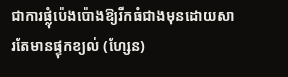ជាការផ្លុំប៉េងប៉ោងឱ្យរីកធំជាងមុនដោយសារតែមានផ្ទុកខ្យល់ (ហ្សែន)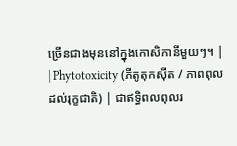ច្រើនជាងមុននៅក្នុងកោសិកានីមួយៗ។ |
| Phytotoxicity (ភីតូតុកស៊ីត / ភាពពុលដល់រុក្ខជាតិ) | ជាឥទ្ធិពលពុលរ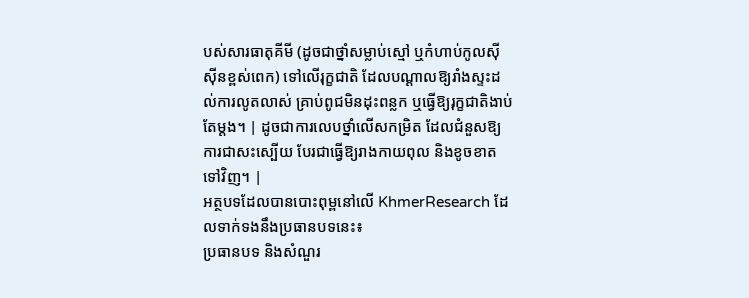បស់សារធាតុគីមី (ដូចជាថ្នាំសម្លាប់ស្មៅ ឬកំហាប់កូលស៊ីស៊ីនខ្ពស់ពេក) ទៅលើរុក្ខជាតិ ដែលបណ្តាលឱ្យរាំងស្ទះដល់ការលូតលាស់ គ្រាប់ពូជមិនដុះពន្លក ឬធ្វើឱ្យរុក្ខជាតិងាប់តែម្តង។ | ដូចជាការលេបថ្នាំលើសកម្រិត ដែលជំនួសឱ្យការជាសះស្បើយ បែរជាធ្វើឱ្យរាងកាយពុល និងខូចខាតទៅវិញ។ |
អត្ថបទដែលបានបោះពុម្ពនៅលើ KhmerResearch ដែលទាក់ទងនឹងប្រធានបទនេះ៖
ប្រធានបទ និងសំណួរ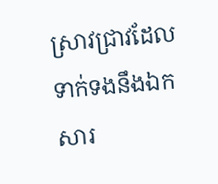ស្រាវជ្រាវដែលទាក់ទងនឹងឯកសារ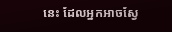នេះ ដែលអ្នកអាចស្វែ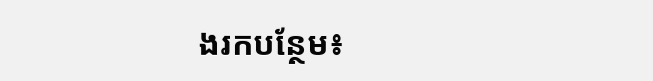ងរកបន្ថែម៖